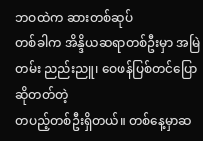ဘဝထဲက ဆားတစ်ဆုပ်
တစ်ခါက အိန္ဒိယဆရာတစ်ဦးမှာ အမြဲတမ်း ညည်းညူ၊ ဝေဖန်ပြစ်တင်ပြောဆိုတတ်တဲ့
တပည့်တစ်ဦးရှိတယ်။ တစ်နေ့မှာဆ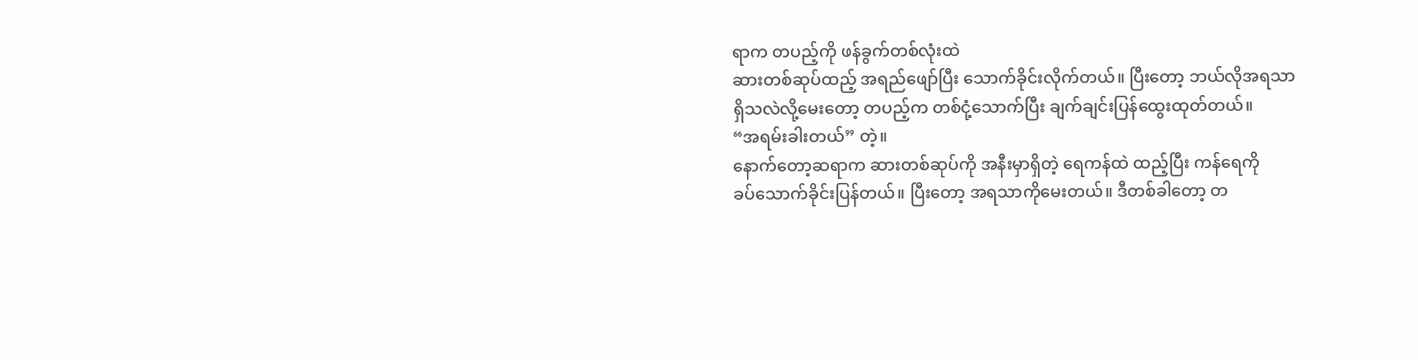ရာက တပည့်ကို ဖန်ခွက်တစ်လုံးထဲ
ဆားတစ်ဆုပ်ထည့် အရည်ဖျော်ပြီး သောက်ခိုင်းလိုက်တယ်။ ပြီးတော့ ဘယ်လိုအရသာ
ရှိသလဲလို့မေးတော့ တပည့်က တစ်ငုံ့သောက်ပြီး ချက်ချင်းပြန်ထွေးထုတ်တယ်။
“အရမ်းခါးတယ်” တဲ့။
နောက်တော့ဆရာက ဆားတစ်ဆုပ်ကို အနီးမှာရှိတဲ့ ရေကန်ထဲ ထည့်ပြီး ကန်ရေကို
ခပ်သောက်ခိုင်းပြန်တယ်။ ပြီးတော့ အရသာကိုမေးတယ်။ ဒီတစ်ခါတော့ တ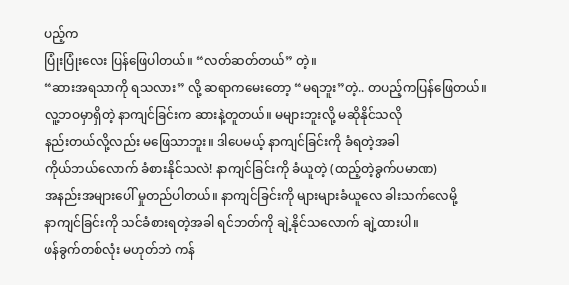ပည့်က
ပြုံးပြုံးလေး ပြန်ဖြေပါတယ်။ “လတ်ဆတ်တယ်” တဲ့။
“ဆားအရသာကို ရသလား” လို့ ဆရာကမေးတော့ “မရဘူး”တဲ့.. တပည့်ကပြန်ဖြေတယ်။
လူ့ဘဝမှာရှိတဲ့ နာကျင်ခြင်းက ဆားနဲ့တူတယ်။ မများဘူးလို့ မဆိုနိုင်သလို
နည်းတယ်လို့လည်း မဖြေသာဘူး။ ဒါပေမယ့် နာကျင်ခြင်းကို ခံရတဲ့အခါ
ကိုယ်ဘယ်လောက် ခံစားနိုင်သလဲ! နာကျင်ခြင်းကို ခံယူတဲ့ (ထည့်တဲ့ခွက်ပမာဏ)
အနည်းအများပေါ် မှုတည်ပါတယ်။ နာကျင်ခြင်းကို များများခံယူလေ ခါးသက်လေမို့
နာကျင်ခြင်းကို သင်ခံစားရတဲ့အခါ ရင်ဘတ်ကို ချဲ့နိုင်သလောက် ချဲ့ထားပါ။
ဖန်ခွက်တစ်လုံး မဟုတ်ဘဲ ကန်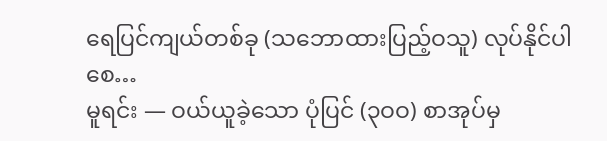ရေပြင်ကျယ်တစ်ခု (သဘောထားပြည့်ဝသူ) လုပ်နိုင်ပါစေ…
မူရင်း — ဝယ်ယူခဲ့သော ပုံပြင် (၃ဝဝ) စာအုပ်မှ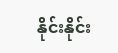နိုင်းနိုင်း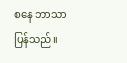စနေ ဘာသာပြန်သည်။